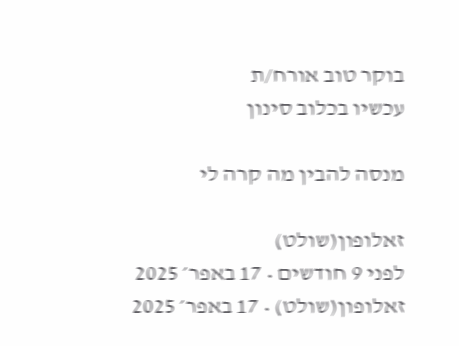בוקר טוב אורח/ת
עכשיו בכלוב סינון

מנסה להבין מה קרה לי

זאלופון(שולט)
לפני 9 חודשים • 17 באפר׳ 2025
זאלופון(שולט) • 17 באפר׳ 2025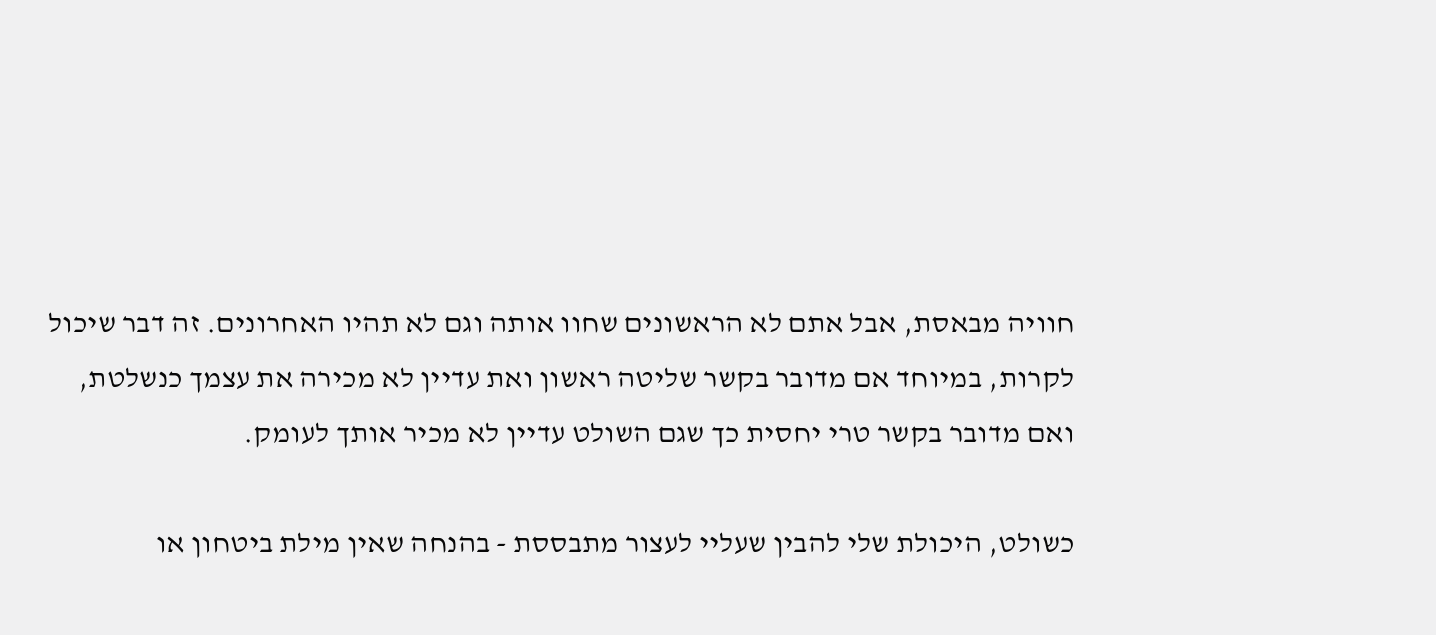חוויה מבאסת, אבל אתם לא הראשונים שחוו אותה וגם לא תהיו האחרונים. זה דבר שיכול לקרות, במיוחד אם מדובר בקשר שליטה ראשון ואת עדיין לא מכירה את עצמך כנשלטת, ואם מדובר בקשר טרי יחסית כך שגם השולט עדיין לא מכיר אותך לעומק.

כשולט, היכולת שלי להבין שעליי לעצור מתבססת - בהנחה שאין מילת ביטחון או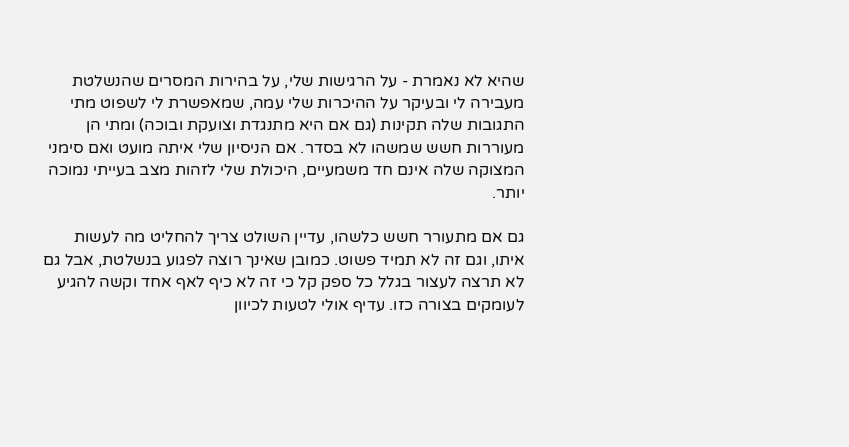שהיא לא נאמרת - על הרגישות שלי, על בהירות המסרים שהנשלטת מעבירה לי ובעיקר על ההיכרות שלי עמה, שמאפשרת לי לשפוט מתי התגובות שלה תקינות (גם אם היא מתנגדת וצועקת ובוכה) ומתי הן מעוררות חשש שמשהו לא בסדר. אם הניסיון שלי איתה מועט ואם סימני המצוקה שלה אינם חד משמעיים, היכולת שלי לזהות מצב בעייתי נמוכה יותר.

גם אם מתעורר חשש כלשהו, עדיין השולט צריך להחליט מה לעשות איתו, וגם זה לא תמיד פשוט. כמובן שאינך רוצה לפגוע בנשלטת, אבל גם לא תרצה לעצור בגלל כל ספק קל כי זה לא כיף לאף אחד וקשה להגיע לעומקים בצורה כזו. עדיף אולי לטעות לכיוון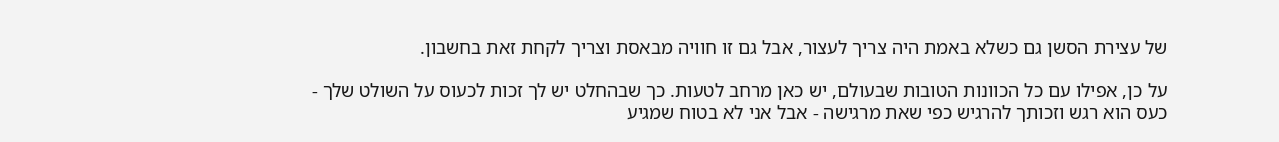של עצירת הסשן גם כשלא באמת היה צריך לעצור, אבל גם זו חוויה מבאסת וצריך לקחת זאת בחשבון.

על כן, אפילו עם כל הכוונות הטובות שבעולם, יש כאן מרחב לטעות. כך שבהחלט יש לך זכות לכעוס על השולט שלך - כעס הוא רגש וזכותך להרגיש כפי שאת מרגישה - אבל אני לא בטוח שמגיע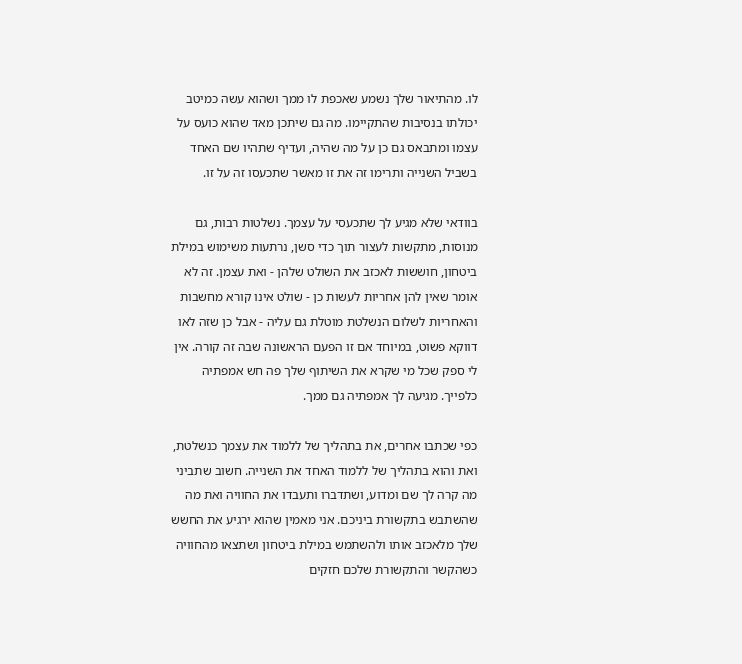לו. מהתיאור שלך נשמע שאכפת לו ממך ושהוא עשה כמיטב יכולתו בנסיבות שהתקיימו. מה גם שיתכן מאד שהוא כועס על עצמו ומתבאס גם כן על מה שהיה, ועדיף שתהיו שם האחד בשביל השנייה ותרימו זה את זו מאשר שתכעסו זה על זו.

בוודאי שלא מגיע לך שתכעסי על עצמך. נשלטות רבות, גם מנוסות, מתקשות לעצור תוך כדי סשן, נרתעות משימוש במילת ביטחון, חוששות לאכזב את השולט שלהן - ואת עצמן. זה לא אומר שאין להן אחריות לעשות כן - שולט אינו קורא מחשבות והאחריות לשלום הנשלטת מוטלת גם עליה - אבל כן שזה לאו דווקא פשוט, במיוחד אם זו הפעם הראשונה שבה זה קורה. אין לי ספק שכל מי שקרא את השיתוף שלך פה חש אמפתיה כלפייך. מגיעה לך אמפתיה גם ממך.

כפי שכתבו אחרים, את בתהליך של ללמוד את עצמך כנשלטת, ואת והוא בתהליך של ללמוד האחד את השנייה. חשוב שתביני מה קרה לך שם ומדוע, ושתדברו ותעבדו את החוויה ואת מה שהשתבש בתקשורת ביניכם. אני מאמין שהוא ירגיע את החשש שלך מלאכזב אותו ולהשתמש במילת ביטחון ושתצאו מהחוויה כשהקשר והתקשורת שלכם חזקים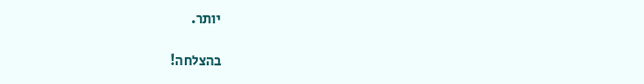יותר.

בהצלחה!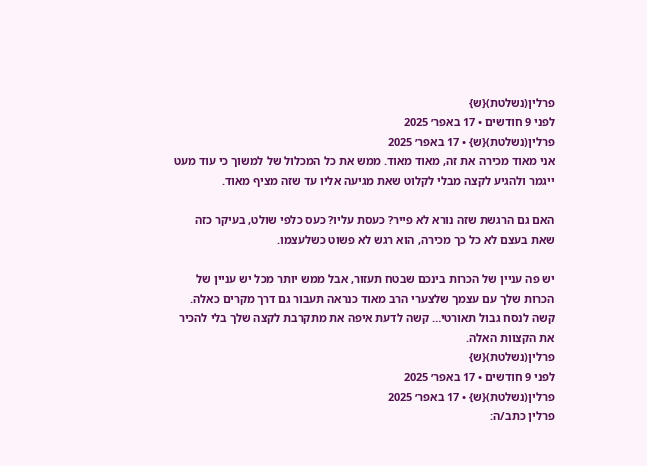פרלין(נשלטת){ש}
לפני 9 חודשים • 17 באפר׳ 2025
פרלין(נשלטת){ש} • 17 באפר׳ 2025
אני מאוד מכירה את זה, מאוד מאוד. ממש את כל המכלול של למשוך כי עוד מעט ייגמר ולהגיע לקצה מבלי לקלוט שאת מגיעה אליו עד שזה מציף מאוד.

האם גם הרגשת שזה נורא לא פייר? כעסת עליו? כעס כלפי שולט, בעיקר כזה שאת בעצם לא כל כך מכירה, הוא רגש לא פשוט כשלעצמו.

יש פה עניין של הכרות בינכם שבטח תעזור, אבל ממש יותר מכל יש עניין של הכרות שלך עם עצמך שלצערי הרב מאוד כנראה תעבור גם דרך מקרים כאלה. קשה לנסח גבול תאורטי… קשה לדעת איפה את מתקרבת לקצה שלך בלי להכיר את הקצוות האלה.
פרלין(נשלטת){ש}
לפני 9 חודשים • 17 באפר׳ 2025
פרלין(נשלטת){ש} • 17 באפר׳ 2025
פרלין כתב/ה: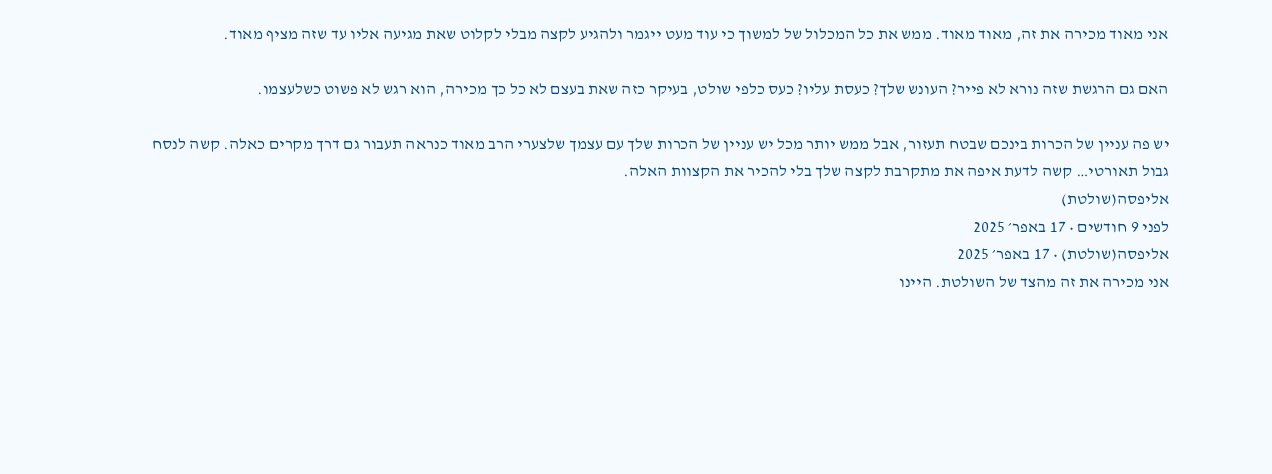אני מאוד מכירה את זה, מאוד מאוד. ממש את כל המכלול של למשוך כי עוד מעט ייגמר ולהגיע לקצה מבלי לקלוט שאת מגיעה אליו עד שזה מציף מאוד.

האם גם הרגשת שזה נורא לא פייר? העונש שלך? כעסת עליו? כעס כלפי שולט, בעיקר כזה שאת בעצם לא כל כך מכירה, הוא רגש לא פשוט כשלעצמו.

יש פה עניין של הכרות בינכם שבטח תעזור, אבל ממש יותר מכל יש עניין של הכרות שלך עם עצמך שלצערי הרב מאוד כנראה תעבור גם דרך מקרים כאלה. קשה לנסח גבול תאורטי… קשה לדעת איפה את מתקרבת לקצה שלך בלי להכיר את הקצוות האלה.
אליפסה(שולטת)
לפני 9 חודשים • 17 באפר׳ 2025
אליפסה(שולטת) • 17 באפר׳ 2025
אני מכירה את זה מהצד של השולטת. היינו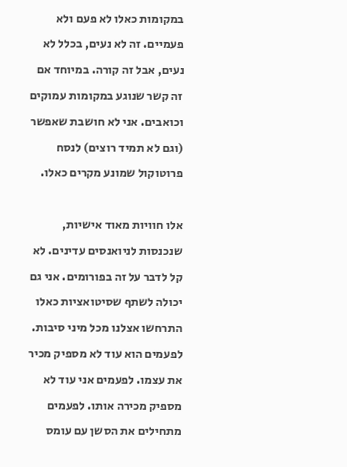במקומות כאלו לא פעם ולא פעמיים. זה לא נעים, בכלל לא נעים, אבל זה קורה. במיוחד אם זה קשר שנוגע במקומות עמוקים וכואבים. אני לא חושבת שאפשר (וגם לא תמיד רוצים) לנסח פרוטוקול שמונע מקרים כאלו.

אלו חוויות מאוד אישיות, שנכנסות לניואנסים עדינים. לא קל לדבר על זה בפורומים. אני גם יכולה לשתף שסיטואציות כאלו התרחשו אצלנו מכל מיני סיבות. לפעמים הוא עוד לא מספיק מכיר את עצמו. לפעמים אני עוד לא מספיק מכירה אותו. לפעמים מתחילים את הסשן עם עומס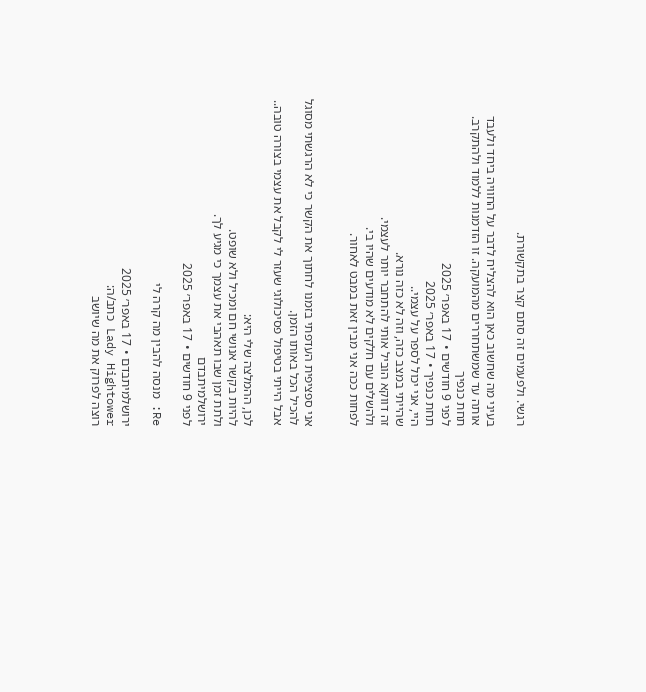רגשי. ולפעמים זה סתם קצר בתקשורת.

בעיני מה שחשוב כאן הוא להצליח לדבר על החוויה ביחד ולעבד אותה עד שמשתחררים מהמועקה. זו הזדמנות ללמוד ולהתקרב.
תחת כנפיך
לפני 9 חודשים • 17 באפר׳ 2025
תחת כנפיך • 17 באפר׳ 2025
היי, אני יכול לספר על עצמי..
שהייתי במצב כזה, וזה לא כזה נורא.
זה דווקא הוביל אותי להתחבר יותר לעצמי.
ולהשלים עם חלקים לא מודעים שהיו בי.
לפחות ככה אני מבין זאת במבט לאחור.


אני ספציפית העדפתי בזמנו לחתוך את הקשר כי לא הרגשתי מסוגל להכיל הכל באותו הזמן.
אבל הייתי בטיפול פסיכולוגי שעזר לי לקבל את עצמי בצורה טובה..

לכן, ההמלצה שלי היא:
להיות בקשר אנושי חם ומכיל ולא שופט.
ולתת זמן שבו תאהבי את עצמך כי מגיע לך.
ירושלמיתבדם
לפני 9 חודשים • 17 באפר׳ 2025

Re: מנסה להבין מה קרה לי

ירושלמיתבדם • 17 באפר׳ 2025
Lady Hightower כתב/ה:
רוצה לפרוק את מה שיושב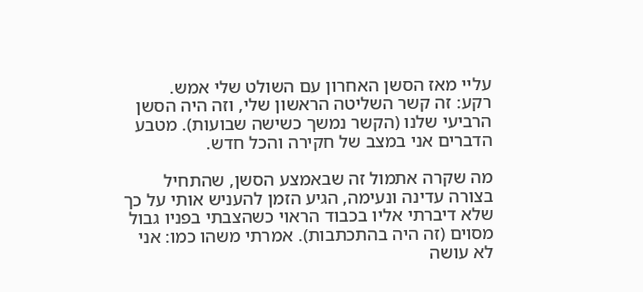עליי מאז הסשן האחרון עם השולט שלי אמש.
רקע: זה קשר השליטה הראשון שלי, וזה היה הסשן הרביעי שלנו (הקשר נמשך כשישה שבועות). מטבע הדברים אני במצב של חקירה והכל חדש.

מה שקרה אתמול זה שבאמצע הסשן, שהתחיל בצורה עדינה ונעימה, הגיע הזמן להעניש אותי על כך שלא דיברתי אליו בכבוד הראוי כשהצבתי בפניו גבול מסוים (זה היה בהתכתבות). אמרתי משהו כמו: אני לא עושה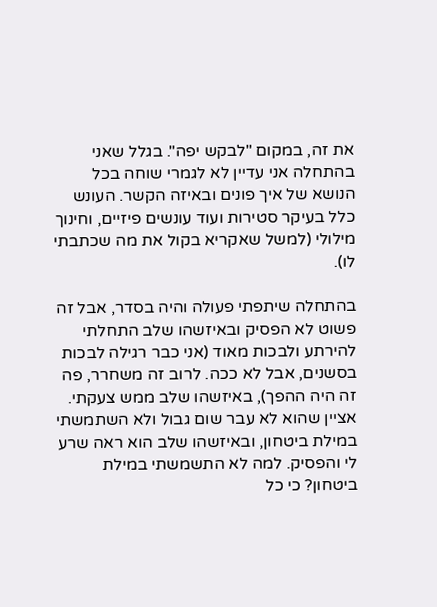את זה, במקום "לבקש יפה". בגלל שאני בהתחלה אני עדיין לא לגמרי שוחה בכל הנושא של איך פונים ובאיזה הקשר. העונש כלל בעיקר סטירות ועוד עונשים פיזיים, וחינוך מילולי (למשל שאקריא בקול את מה שכתבתי לו).

בהתחלה שיתפתי פעולה והיה בסדר, אבל זה פשוט לא הפסיק ובאיזשהו שלב התחלתי להירתע ולבכות מאוד (אני כבר רגילה לבכות בסשנים, אבל לא ככה. לרוב זה משחרר, פה זה היה ההפך), באיזשהו שלב ממש צעקתי. אציין שהוא לא עבר שום גבול ולא השתמשתי במילת ביטחון, ובאיזשהו שלב הוא ראה שרע לי והפסיק. למה לא התשמשתי במילת ביטחון? כי כל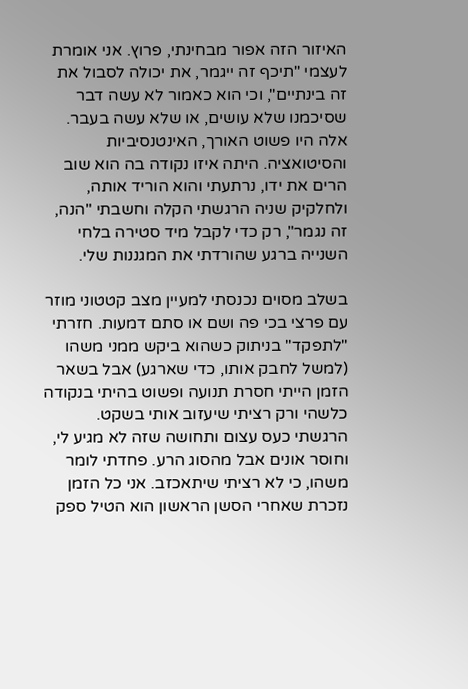האיזור הזה אפור מבחינתי, פרוץ. אני אומרת לעצמי "תיכף זה ייגמר, את יכולה לסבול את זה בינתיים", וכי הוא כאמור לא עשה דבר שסיכמנו שלא עושים, או שלא עשה בעבר. אלה היו פשוט האורך, האינטנסיביות והסיטואציה. היתה איזו נקודה בה הוא שוב הרים את ידו, נרתעתי והוא הוריד אותה, ולחלקיק שניה הרגשתי הקלה וחשבתי "הנה, זה נגמר", רק כדי לקבל מיד סטירה בלחי השנייה ברגע שהורדתי את המגננות שלי.

בשלב מסוים נכנסתי למעיין מצב קטטוני מוזר עם פרצי בכי פה ושם או סתם דמעות. חזרתי "לתפקד" בניתוק כשהוא ביקש ממני משהו (למשל לחבק אותו, כדי שארגע) אבל בשאר הזמן הייתי חסרת תנועה ופשוט בהיתי בנקודה כלשהי ורק רציתי שיעזוב אותי בשקט. הרגשתי כעס עצום ותחושה שזה לא מגיע לי, וחוסר אונים אבל מהסוג הרע. פחדתי לומר משהו, כי לא רציתי שיתאכזב. אני כל הזמן נזכרת שאחרי הסשן הראשון הוא הטיל ספק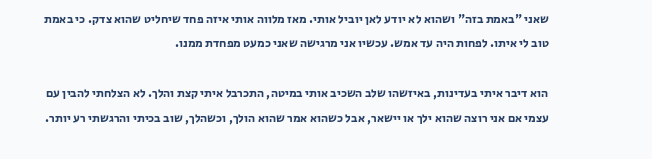שאני "באמת בזה" ושהוא לא יודע לאן יוביל אותי. מאז מלווה אותי איזה פחד שיחליט שהוא צדק. כי באמת טוב לי איתו. לפחות היה עד אמש. עכשיו אני מרגישה שאני כמעט מפחדת ממנו.

הוא דיבר איתי בעדינות, באיזשהו שלב השכיב אותי במיטה, התכרבל איתי קצת והלך. לא הצלחתי להבין עם עצמי אם אני רוצה שהוא ילך או יישאר, אבל כשהוא אמר שהוא הולך, וכשהלך, שוב בכיתי והרגשתי רע יותר.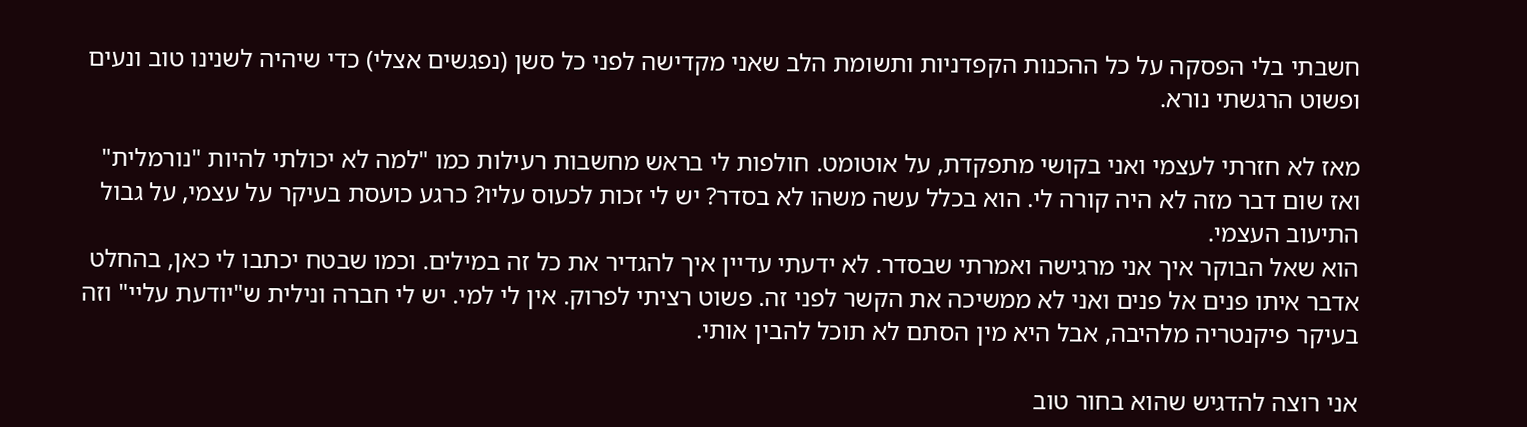חשבתי בלי הפסקה על כל ההכנות הקפדניות ותשומת הלב שאני מקדישה לפני כל סשן (נפגשים אצלי) כדי שיהיה לשנינו טוב ונעים ופשוט הרגשתי נורא.

מאז לא חזרתי לעצמי ואני בקושי מתפקדת, על אוטומט. חולפות לי בראש מחשבות רעילות כמו "למה לא יכולתי להיות "נורמלית" ואז שום דבר מזה לא היה קורה לי. הוא בכלל עשה משהו לא בסדר? יש לי זכות לכעוס עליו? כרגע כועסת בעיקר על עצמי, על גבול התיעוב העצמי.
הוא שאל הבוקר איך אני מרגישה ואמרתי שבסדר. לא ידעתי עדיין איך להגדיר את כל זה במילים. וכמו שבטח יכתבו לי כאן, בהחלט אדבר איתו פנים אל פנים ואני לא ממשיכה את הקשר לפני זה. פשוט רציתי לפרוק. אין לי למי. יש לי חברה ונילית ש"יודעת עליי" וזה בעיקר פיקנטריה מלהיבה, אבל היא מין הסתם לא תוכל להבין אותי.

אני רוצה להדגיש שהוא בחור טוב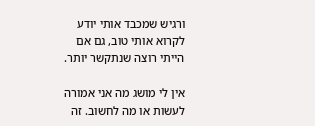ורגיש שמכבד אותי יודע לקרוא אותי טוב, גם אם הייתי רוצה שנתקשר יותר.

אין לי מושג מה אני אמורה לעשות או מה לחשוב. זה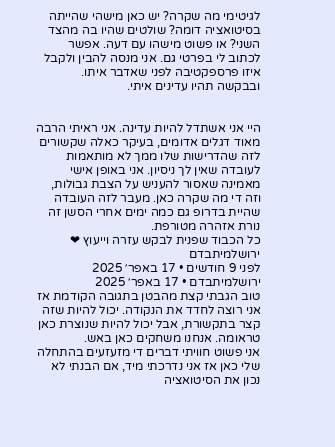לגיטימי מה שקרה? יש כאן מישהי שהייתה בסיטואציה דומה? שולטים שהיו בה מהצד השני? או פשוט מישהו עם דעה. אפשר לכתוב לי בפרטי גם. אני מנסה להבין ולקבל איזו פרספקטיבה לפני שאדבר איתו. ובבקשה תהיו עדינים איתי.


היי אני אשתדל להיות עדינה. אני ראיתי הרבה מאוד דגלים אדומים, בעיקר כאלה שקשורים לזה שהדרישות שלו ממך לא מותאמות לעובדה שאין לך ניסיון. אני באופן אישי מאמינה שאסור להעניש על הצבת גבולות, וזה די מה שקרה כאן. מעבר לזה העובדה שהיית בדרופ גם כמה ימים אחרי הסשן זה נורת אזהרה מטורפת.
כל הכבוד שפנית לבקש עזרה וייעוץ ❤
ירושלמיתבדם
לפני 9 חודשים • 17 באפר׳ 2025
ירושלמיתבדם • 17 באפר׳ 2025
טוב הגבתי קצת מהבטן בתגובה הקודמת אז אני רוצה לחדד את הנקודה. יכול להיות שזה קצר בתקשורת, אבל יכול להיות שנוצרת כאן טראומה. אנחנו משחקים כאן באש.
אני פשוט חוויתי דברים די מזעזעים בהתחלה שלי כאן אז אני נדרכתי מיד, אם הבנתי לא נכון את הסיטואציה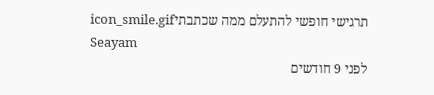תרגישי חופשי להתעלם ממה שכתבתיicon_smile.gif
Seayam
לפני 9 חודשים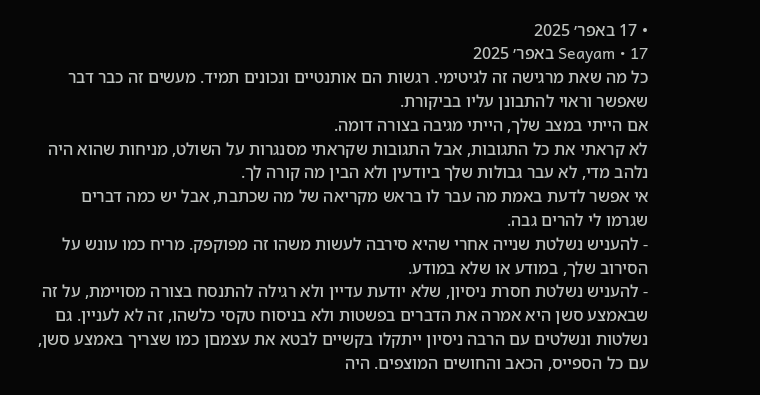• 17 באפר׳ 2025
Seayam • 17 באפר׳ 2025
כל מה שאת מרגישה זה לגיטימי. רגשות הם אותנטיים ונכונים תמיד. מעשים זה כבר דבר שאפשר וראוי להתבונן עליו בביקורת.
אם הייתי במצב שלך, הייתי מגיבה בצורה דומה.
לא קראתי את כל התגובות, אבל התגובות שקראתי מסנגרות על השולט, מניחות שהוא היה נלהב מדי, לא עבר גבולות שלך ביודעין ולא הבין מה קורה לך.
אי אפשר לדעת באמת מה עבר לו בראש מקריאה של מה שכתבת, אבל יש כמה דברים שגרמו לי להרים גבה.
- להעניש נשלטת שנייה אחרי שהיא סירבה לעשות משהו זה מפוקפק. מריח כמו עונש על הסירוב שלך, במודע או שלא במודע.
- להעניש נשלטת חסרת ניסיון, שלא יודעת עדיין ולא רגילה להתנסח בצורה מסויימת, על זה שבאמצע סשן היא אמרה את הדברים בפשטות ולא בניסוח טקסי כלשהו, זה לא לעניין. גם נשלטות ונשלטים עם הרבה ניסיון ייתקלו בקשיים לבטא את עצמםן כמו שצריך באמצע סשן, עם כל הספייס, הכאב והחושים המוצפים. היה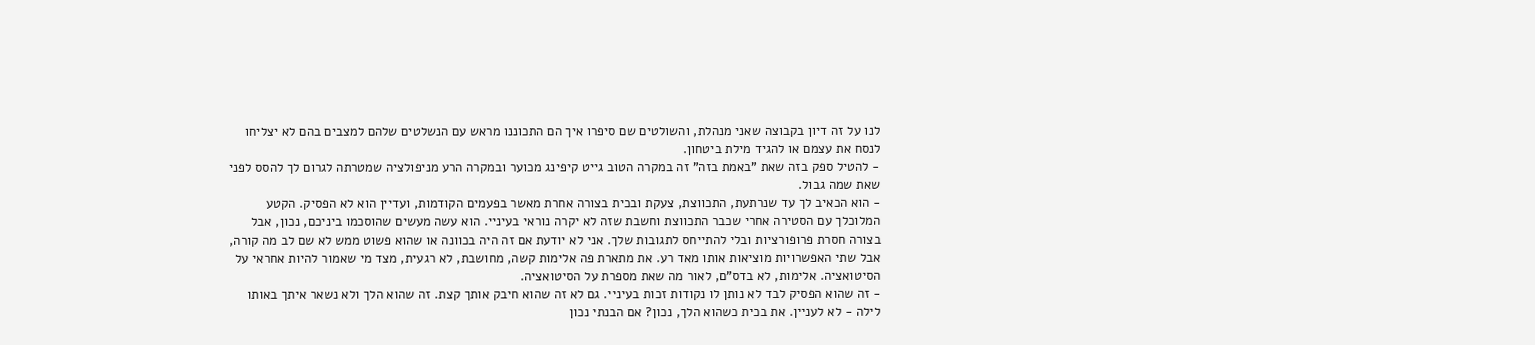לנו על זה דיון בקבוצה שאני מנהלת, והשולטים שם סיפרו איך הם התכוננו מראש עם הנשלטים שלהם למצבים בהם לא יצליחו לנסח את עצמם או להגיד מילת ביטחון.
- להטיל ספק בזה שאת "באמת בזה" זה במקרה הטוב גייט קיפינג מכוער ובמקרה הרע מניפולציה שמטרתה לגרום לך להסס לפני שאת שמה גבול.
- הוא הכאיב לך עד שנרתעת, התכווצת, צעקת ובכית בצורה אחרת מאשר בפעמים הקודמות, ועדיין הוא לא הפסיק. הקטע המלוכלך עם הסטירה אחרי שכבר התכווצת וחשבת שזה לא יקרה נוראי בעיניי. הוא עשה מעשים שהוסכמו ביניכם, נכון, אבל בצורה חסרת פרופורציות ובלי להתייחס לתגובות שלך. אני לא יודעת אם זה היה בכוונה או שהוא פשוט ממש לא שם לב מה קורה, אבל שתי האפשרויות מוציאות אותו מאד רע. את מתארת פה אלימות קשה, מחושבת, לא רגעית, מצד מי שאמור להיות אחראי על הסיטואציה. אלימות, לא בדס"ם, לאור מה שאת מספרת על הסיטואציה.
- זה שהוא הפסיק לבד לא נותן לו נקודות זכות בעיניי. גם לא זה שהוא חיבק אותך קצת. זה שהוא הלך ולא נשאר איתך באותו לילה - לא לעניין. את בכית כשהוא הלך, נכון? אם הבנתי נכון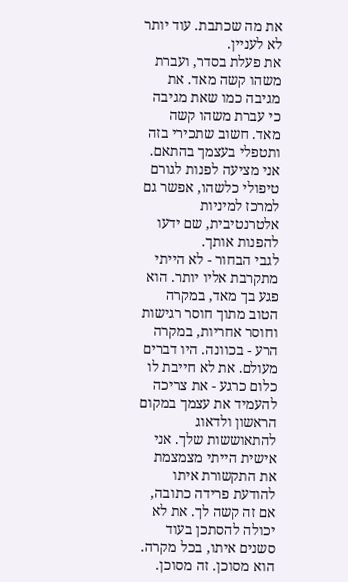את מה שכתבת. עוד יותר לא לעניין.
את פעלת בסדר, ועברת משהו קשה מאד. את מגיבה כמו שאת מגיבה כי עברת משהו קשה מאד. חשוב שתכירי בזה ותטפלי בעצמך בהתאם. אני מציעה לפנות לגורם טיפולי כלשהו, אפשר גם למרכז למיניות אלטרנטיבית, שם ידעו להפנות אותך.
לגבי הבחור - לא הייתי מתקרבת אליו יותר. הוא פגע בך מאד, במקרה הטוב מתוך חוסר רגישות וחוסר אחריות, במקרה הרע - בכוונה. היו דברים מעולם. את לא חייבת לו כלום כרגע - את צריכה להעמיד את עצמך במקום הראשון ולדאוג להתאוששות שלך. אני אישית הייתי מצמצמת את התקשורת איתו להודעת פרידה כתובה, אם זה קשה לך. את לא יכולה להסתכן בעוד סשנים איתו, בכל מקרה. הוא מסוכן. זה מסוכן.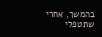בהמשך, אחרי שתטפלי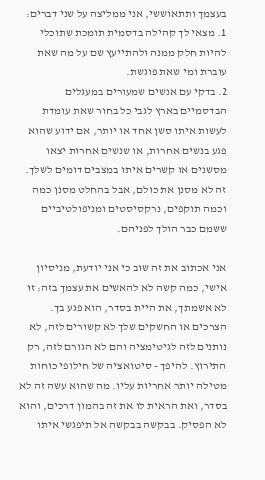בעצמך ותתאוששי, אני ממליצה על שני דברים:
1. מצאי לך קהילה בדסמית תומכת שתוכלי להיות חלק ממנה ולהתייעץ שם על מה שאת עוברת ומי שאת פוגשת.
2. בדקי עם אנשים שמעורים במעגלים הבדסמיים בארץ לגבי כל בחור שאת עומדת לעשות איתו סשן אחד או יותר, אם ידוע שהוא פגע בנשים אחרות, או שנשים אחרות יצאו מסשנים או קשרים איתו במצבים דומים לשלך. זה לא מסנן את כולם, אבל בהחלט מסנן כמה וכמה תוקפים, נרקסיסטים ומניפולטיביים ששמם כבר הולך לפניהם.

אני אכתוב את זה שוב כי אני יודעת, מניסיון אישי, כמה קשה לא להאשים את עצמך בזה: זו לא אשמתך, את היית בסדר, הוא פגע בך. הצרכים או החשקים שלך לא קשורים לזה, לא נותנים לזה לגיטימציה והם לא הגורם לזה, רק התירוץ. להיפך - סיטואציה של חילופי כוחות מטילה יותר אחריות עליו. מה שהוא עשה זה לא בסדר, ואת הראית לו את זה בהמון דרכים, והוא לא הפסיק. בבקשה בבקשה אל תיפגשי איתו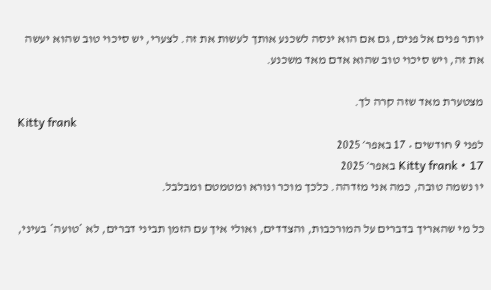יותר פנים אל פנים, גם אם הוא ינסה לשכנע אותך לעשות את זה. לצערי, יש סיכוי טוב שהוא יעשה את זה, ויש סיכוי טוב שהוא אדם מאד משכנע.

מצטערת מאד שזה קרה לך.
Kitty frank
לפני 9 חודשים • 17 באפר׳ 2025
Kitty frank • 17 באפר׳ 2025
יו נשמה טובה, כמה אני מזדהה. כלכך מוכר ונורא ומטמטם ומבלבל.

כל מי שהאריך בדברים על המורכבות, והצדדים, ואולי איך עם הזמן תביני דברים, לא *טועה* בעיני,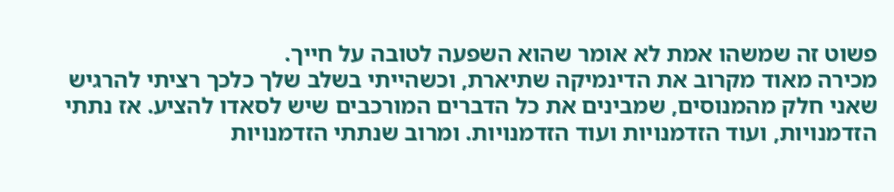פשוט זה שמשהו אמת לא אומר שהוא השפעה לטובה על חייך.
מכירה מאוד מקרוב את הדינמיקה שתיארת, וכשהייתי בשלב שלך כלכך רציתי להרגיש שאני חלק מהמנוסים, שמבינים את כל הדברים המורכבים שיש לסאדו להציע. אז נתתי הזדמנויות, ועוד הזדמנויות ועוד הזדמנויות. ומרוב שנתתי הזדמנויות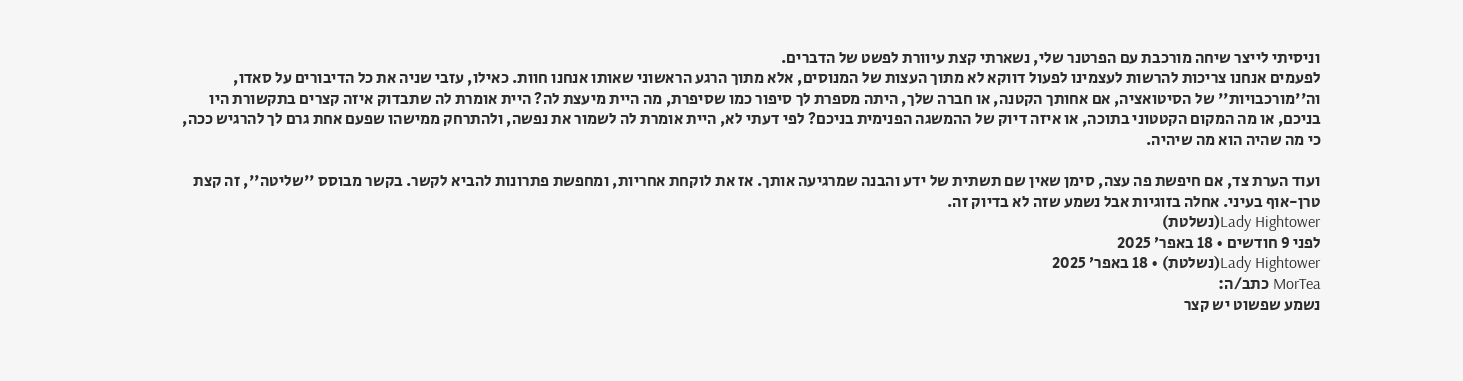וניסיתי לייצר שיחה מורכבת עם הפרטנר שלי, נשארתי קצת עיוורת לפשט של הדברים.
לפעמים אנחנו צריכות להרשות לעצמינו לפעול דווקא לא מתוך העצות של המנוסים, אלא מתוך הרגע הראשוני שאותו אנחנו חוות. כאילו, עזבי שניה את כל הדיבורים על סאדו, וה''מורכבויות'' של הסיטואציה, אם אחותך הקטנה, או חברה שלך, היתה מספרת לך סיפור כמו שסיפרת, מה היית מיעצת לה? היית אומרת לה שתבדוק איזה קצרים בתקשורת היו בניכם, או מה המקום הקטטוני בתוכה, או איזה דיוק של ההמשגה הפנימית בניכם? לפי דעתי לא, היית אומרת לה לשמור את נפשה, ולהתרחק ממישהו שפעם אחת גרם לך להרגיש ככה, כי מה שהיה הוא מה שיהיה.

ועוד הערת צד, אם חיפשת פה עצה, סימן שאין שם תשתית של ידע והבנה שמרגיעה אותך. אז את לוקחת אחריות, ומחפשת פתרונות להביא לקשר. בקשר מבוסס ''שליטה'', זה קצת טרן-אוף בעיני. אחלה בזוגיות אבל נשמע שזה לא בדיוק זה.
Lady Hightower(נשלטת)
לפני 9 חודשים • 18 באפר׳ 2025
Lady Hightower(נשלטת) • 18 באפר׳ 2025
MorTea כתב/ה:
נשמע שפשוט יש קצר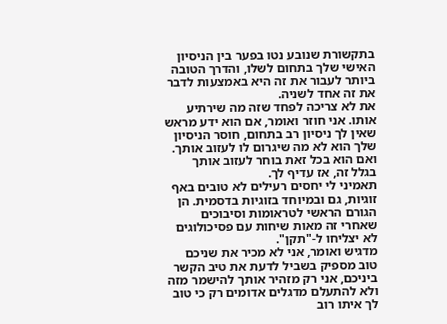בתקשורת שנובע נטו בפער בין הניסיון האישי שלך בתחום לשלו, והדרך הטובה ביותר לעבור את זה היא באמצעות לדבר את זה אחד לשניה.
את לא צריכה לפחד שזה מה שירתיע אותו. אני חוזר ואומר, אם הוא ידע מראש שאין לך ניסיון רב בתחום, חוסר הניסיון שלך הוא לא מה שיגרום לו לעזוב אותך. ואם הוא בכל זאת בוחר לעזוב אותך בגלל זה, אז עדיף לך.
תאמיני לי יחסים רעילים לא טובים באף זוגיות, גם ובמיוחד בזוגיות בדסמית. הן הגורם הראשי לטראומות וסיבוכים שאחרי זה מאות שיחות עם פסיכולוגים לא יצליחו ל-"תקן".
מדגיש ואומר, אני לא מכיר את שניכם טוב מספיק בשביל לדעת את טיב הקשר ביניכם, אני רק מזהיר אותך להישמר מזה ולא להתעלם מדגלים אדומים רק כי טוב לך איתו רוב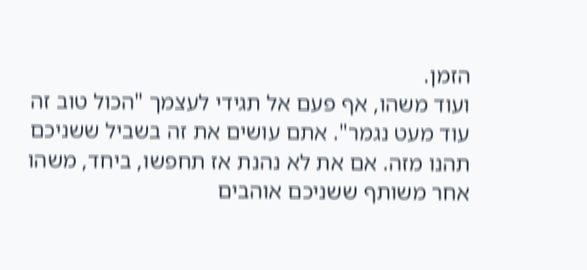הזמן.
ועוד משהו, אף פעם אל תגידי לעצמך "הכול טוב זה עוד מעט נגמר". אתם עושים את זה בשביל ששניכם תהנו מזה. אם את לא נהנת אז תחפשו, ביחד, משהו אחר משותף ששניכם אוהבים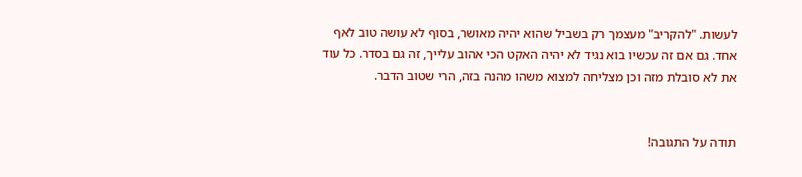לעשות. "להקריב" מעצמך רק בשביל שהוא יהיה מאושר, בסוף לא עושה טוב לאף אחד. גם אם זה עכשיו בוא נגיד לא יהיה האקט הכי אהוב עלייך, זה גם בסדר. כל עוד את לא סובלת מזה וכן מצליחה למצוא משהו מהנה בזה, הרי שטוב הדבר.


תודה על התגובה!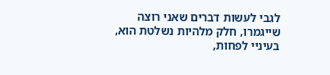לגבי לעשות דברים שאני רוצה שייגמרו, חלק מלהיות נשלטת הוא, בעיניי לפחות,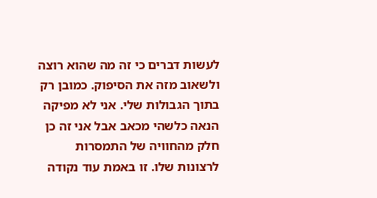לעשות דברים כי זה מה שהוא רוצה ולשאוב מזה את הסיפוק. כמובן רק בתוך הגבולות שלי. אני לא מפיקה הנאה כלשהי מכאב אבל אני זה כן חלק מהחוויה של התמסרות לרצונות שלו. זו באמת עוד נקודה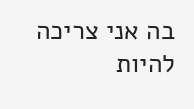בה אני צריכה להיות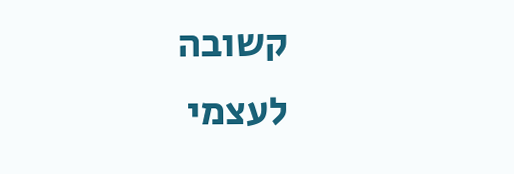קשובה לעצמי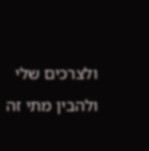ולצרכים שלי ולהבין מתי זה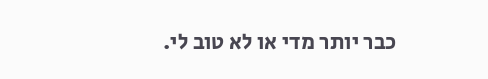כבר יותר מדי או לא טוב לי.